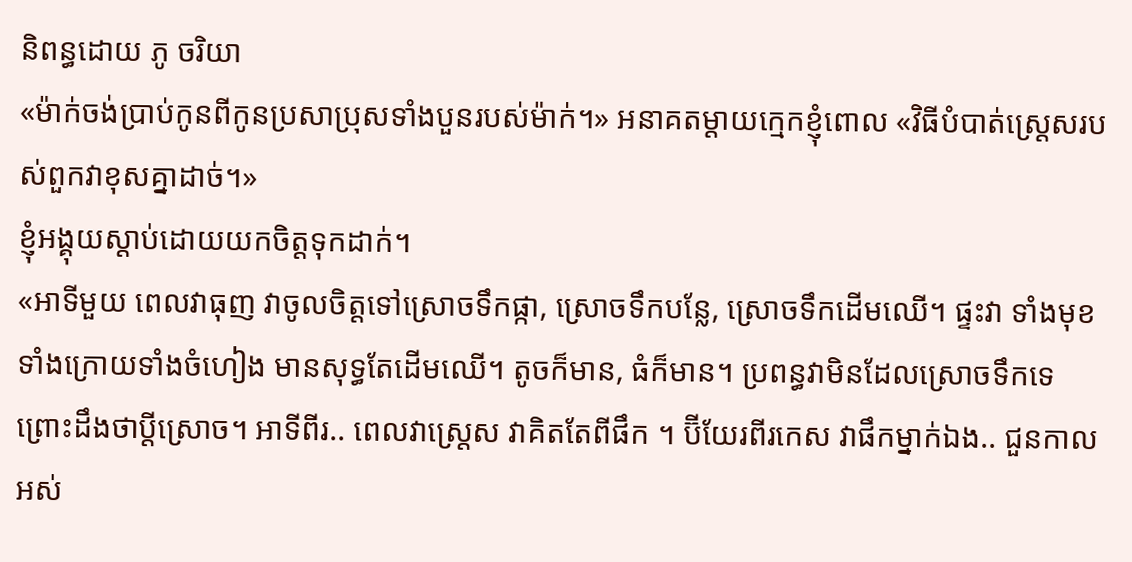និពន្ធដោយ ភូ ចរិយា
«ម៉ាក់ចង់ប្រាប់កូនពីកូនប្រសាប្រុសទាំងបួនរបស់ម៉ាក់។» អនាគតម្តាយក្មេកខ្ញុំពោល «វិធីបំបាត់ស្ត្រេសរបស់ពួកវាខុសគ្នាដាច់។»
ខ្ញុំអង្គុយស្តាប់ដោយយកចិត្តទុកដាក់។
«អាទីមួយ ពេលវាធុញ វាចូលចិត្តទៅស្រោចទឹកផ្កា, ស្រោចទឹកបន្លែ, ស្រោចទឹកដើមឈើ។ ផ្ទះវា ទាំងមុខទាំងក្រោយទាំងចំហៀង មានសុទ្ធតែដើមឈើ។ តូចក៏មាន, ធំក៏មាន។ ប្រពន្ធវាមិនដែលស្រោចទឹកទេ ព្រោះដឹងថាប្តីស្រោច។ អាទីពីរ.. ពេលវាស្ត្រេស វាគិតតែពីផឹក ។ ប៊ីយែរពីរកេស វាផឹកម្នាក់ឯង.. ជួនកាលអស់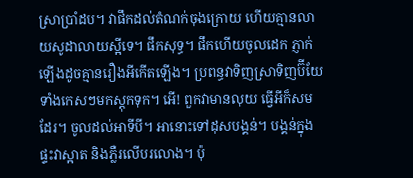ស្រាប្រាំដប។ វាផឹកដល់តំណក់ចុងក្រោយ ហើយគ្មានលាយសូដាលាយស្អីទេ។ ផឹកសុទ្ធ។ ផឹកហើយចូលដេក ភ្ញាក់ឡើងដូចគ្មានរឿងអីកើតឡើង។ ប្រពន្ធវាទិញស្រាទិញប៊ីយែទាំងកេសៗមកស្តុកទុក។ អើ! ពួកវាមានលុយ ធ្វើអីក៏សមដែរ។ ចូលដល់អាទីបី។ អានោះទៅដុសបង្គន់។ បង្គន់ក្នុងផ្ទះវាស្អាត និងភ្លឺរលើបរលោង។ ប៉ុ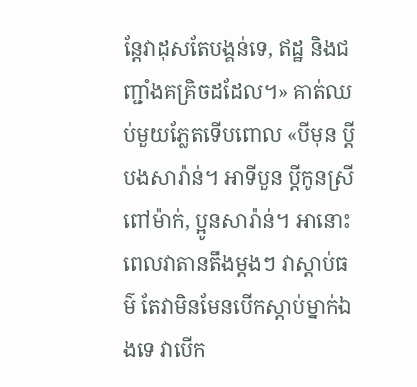ន្តែវាដុសតែបង្គន់ទេ, ឥដ្ឋ និងជញ្ជាំងគគ្រិចដដែល។» គាត់ឈប់មួយភ្លែតទើបពោល «បីមុន ប្តីបងសារ៉ាន់។ អាទីបួន ប្តីកូនស្រីពៅម៉ាក់, ប្អូនសារ៉ាន់។ អានោះ ពេលវាតានតឹងម្តងៗ វាស្តាប់ធម៌ តែវាមិនមែនបើកស្តាប់ម្នាក់ឯងទេ វាបើក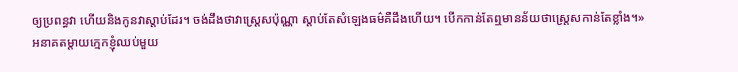ឲ្យប្រពន្ធវា ហើយនិងកូនវាស្តាប់ដែរ។ ចង់ដឹងថាវាស្រ្តេសប៉ុណ្ណា ស្តាប់តែសំឡេងធម៌គឺដឹងហើយ។ បើកកាន់តែឮមានន័យថាស្រ្តេសកាន់តែខ្លាំង។»
អនាគតម្តាយក្មេកខ្ញុំឈប់មួយ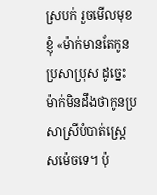ស្របក់ រួចមើលមុខខ្ញុំ «ម៉ាក់មានតែកូនប្រសាប្រុស ដូច្នេះម៉ាក់មិនដឹងថាកូនប្រសាស្រីបំបាត់ស្រេ្តសម៉េចទេ។ ប៉ុ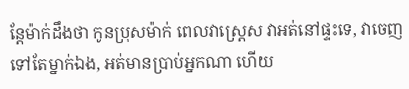ន្តែម៉ាក់ដឹងថា កូនប្រុសម៉ាក់ ពេលវាស្រ្តេស វាអត់នៅផ្ទះទេ, វាចេញទៅតែម្នាក់ឯង, អត់មានប្រាប់អ្នកណា ហើយ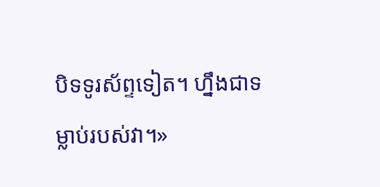បិទទូរស័ព្ទទៀត។ ហ្នឹងជាទម្លាប់របស់វា។»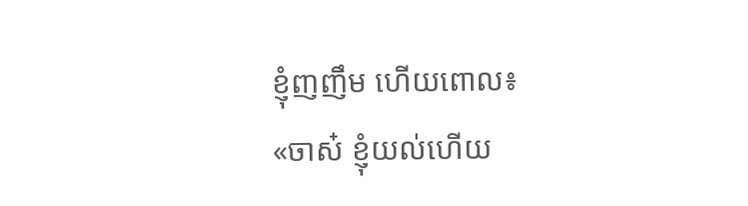ខ្ញុំញញឹម ហើយពោល៖
«ចាស៎ ខ្ញុំយល់ហើយ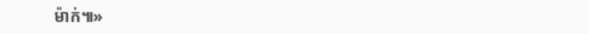ម៉ាក់៕»